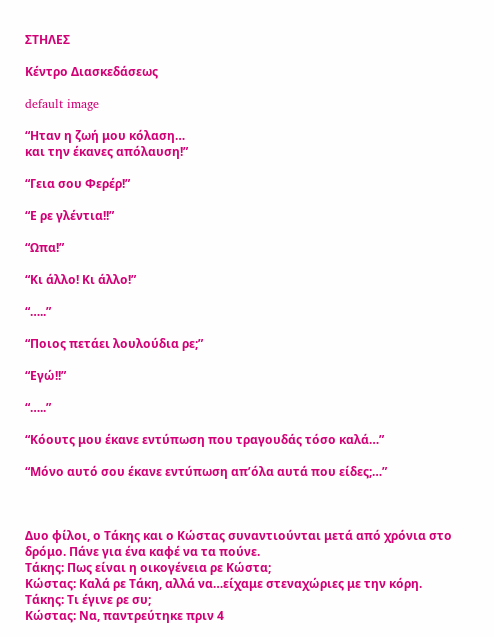ΣΤΗΛΕΣ

Κέντρο Διασκεδάσεως

default image

“Ηταν η ζωή μου κόλαση…
και την έκανες απόλαυση!”

“Γεια σου Φερέρ!”

“Ε ρε γλέντια!!”

“Ωπα!”

“Κι άλλο! Κι άλλο!”

“…..”

“Ποιος πετάει λουλούδια ρε;”

“Εγώ!!”

“…..”

“Κόουτς μου έκανε εντύπωση που τραγουδάς τόσο καλά…”

“Μόνο αυτό σου έκανε εντύπωση απ’όλα αυτά που είδες;…”



Δυο φίλοι, ο Τάκης και ο Κώστας συναντιούνται μετά από χρόνια στο δρόμο. Πάνε για ένα καφέ να τα πούνε.
Τάκης: Πως είναι η οικογένεια ρε Κώστα;
Κώστας: Καλά ρε Τάκη, αλλά να…είχαμε στεναχώριες με την κόρη.
Τάκης: Τι έγινε ρε συ;
Κώστας: Να, παντρεύτηκε πριν 4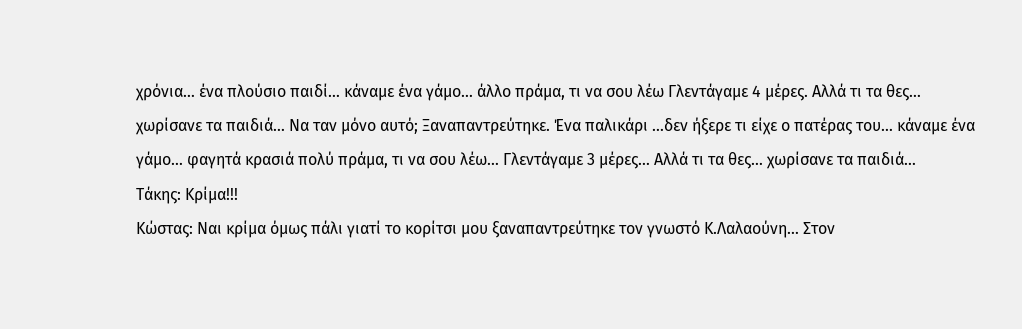χρόνια… ένα πλούσιο παιδί… κάναμε ένα γάμο… άλλο πράμα, τι να σου λέω Γλεντάγαμε 4 μέρες. Αλλά τι τα θες… χωρίσανε τα παιδιά… Να ταν μόνο αυτό; Ξαναπαντρεύτηκε. Ένα παλικάρι …δεν ήξερε τι είχε ο πατέρας του… κάναμε ένα γάμο… φαγητά κρασιά πολύ πράμα, τι να σου λέω… Γλεντάγαμε 3 μέρες… Αλλά τι τα θες… χωρίσανε τα παιδιά…
Τάκης: Κρίμα!!!
Κώστας: Ναι κρίμα όμως πάλι γιατί το κορίτσι μου ξαναπαντρεύτηκε τον γνωστό Κ.Λαλαούνη… Στον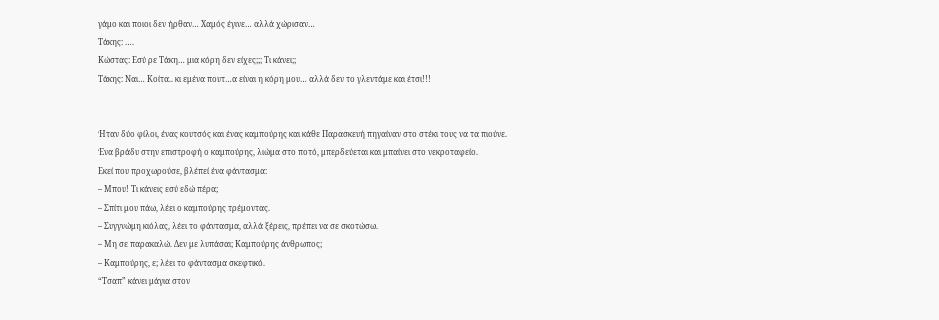γάμο και ποιοι δεν ήρθαν… Χαμός έγινε… αλλά χώρισαν…
Τάκης: ….
Κώστας: Εσύ ρε Τάκη… μια κόρη δεν είχες;;; Τι κάνει;;
Τάκης: Ναι… Κoίτα.. κι εμένα πουτ…α είναι η κόρη μου… αλλά δεν το γλεντάμε και έτσι!!!


Ήταν δύο φίλοι, ένας κουτσός και ένας καμπούρης και κάθε Παρασκευή πηγαίναν στο στέκι τους να τα πιούνε.
Ένα βράδυ στην επιστροφή ο καμπούρης, λιώμα στο ποτό, μπερδεύεται και μπαίνει στο νεκροταφείο.
Εκεί που προχωρούσε, βλέπεί ένα φάντασμα:
– Μπου! Τι κάνεις εσύ εδώ πέρα;
– Σπίτι μου πάω, λέει ο καμπούρης τρέμοντας.
– Συγγνώμη κιόλας, λέει το φάντασμα, αλλά ξέρεις, πρέπει να σε σκοτώσω.
– Μη σε παρακαλώ. Δεν με λυπάσαι; Καμπούρης άνθρωπος;
– Καμπούρης, ε; λέει το φάντασμα σκεφτικό.
“Τσαπ” κάνει μάγια στον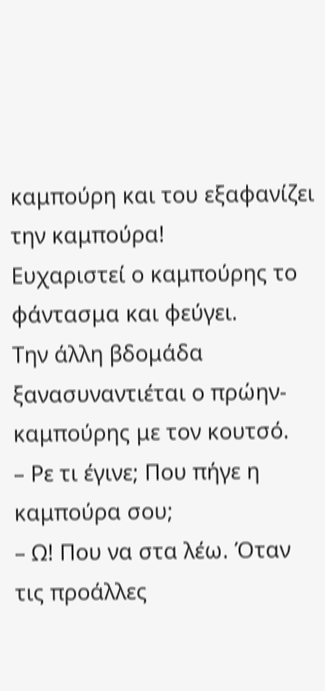καμπούρη και του εξαφανίζει την καμπούρα!
Ευχαριστεί ο καμπούρης το φάντασμα και φεύγει.
Την άλλη βδομάδα ξανασυναντιέται ο πρώην-καμπούρης με τον κουτσό.
– Ρε τι έγινε; Που πήγε η καμπούρα σου;
– Ω! Που να στα λέω. Όταν τις προάλλες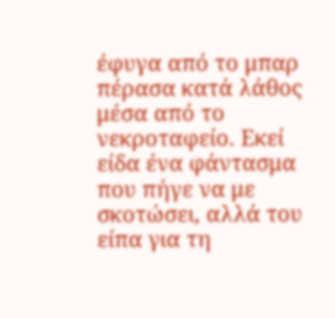έφυγα από το μπαρ πέρασα κατά λάθος μέσα από το νεκροταφείο. Εκεί είδα ένα φάντασμα που πήγε να με σκοτώσει, αλλά του είπα για τη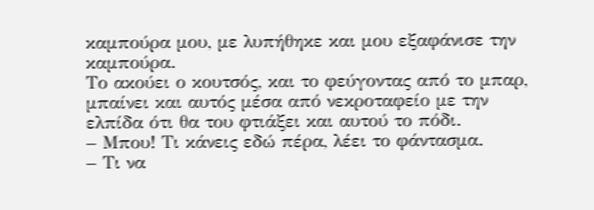καμπούρα μου, με λυπήθηκε και μου εξαφάνισε την καμπούρα.
Το ακούει ο κουτσός, και το φεύγοντας από το μπαρ, μπαίνει και αυτός μέσα από νεκροταφείο με την ελπίδα ότι θα του φτιάξει και αυτού το πόδι.
– Μπου! Τι κάνεις εδώ πέρα, λέει το φάντασμα.
– Τι να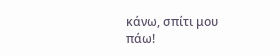κάνω, σπίτι μου πάω!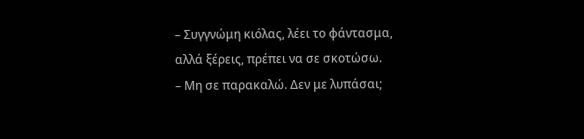– Συγγνώμη κιόλας, λέει το φάντασμα, αλλά ξέρεις, πρέπει να σε σκοτώσω.
– Μη σε παρακαλώ. Δεν με λυπάσαι;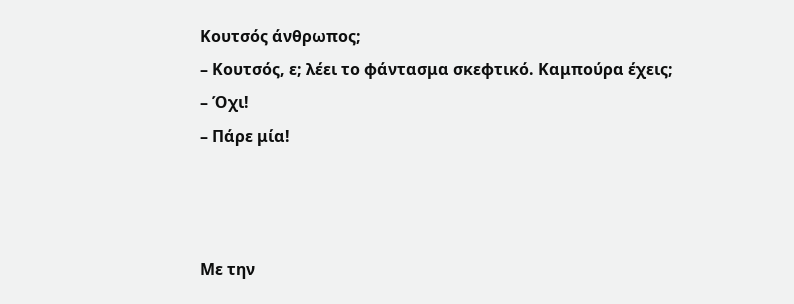Κουτσός άνθρωπος;
– Κουτσός, ε; λέει το φάντασμα σκεφτικό. Καμπούρα έχεις;
– Όχι!
– Πάρε μία!



Με την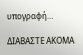υπογραφή…

ΔΙΑΒΑΣΤΕ ΑΚΟΜΑ